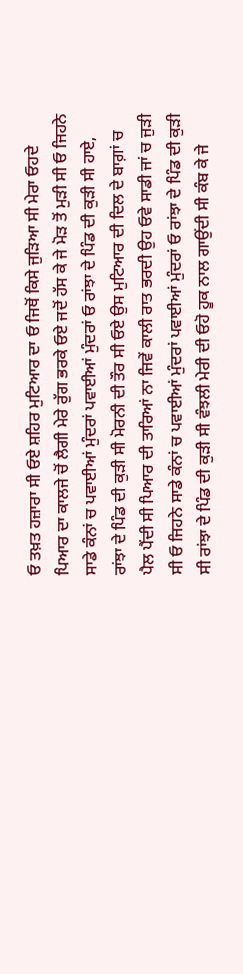ਓ ਤਖ਼ਤ ਹਜ਼ਾਰਾ ਸੀ ਓਏ ਸ਼ਹਿਰ ਮੁਟਿਆਰ ਦਾ ਓ ਜਿਥੋਂ ਕਿਸੇ ਜੁੜਿਆ ਸੀ ਮੇਰਾ ਓਹਦੇ ਪਿਆਰ ਦਾ ਕਾਲਜੇ ਚੋਂ ਲੈਗੀ ਮੇਰੇ ਰੁੱਗ ਭਰਕੇ ਓਏ ਜਦੋਂ ਹੱਸ ਕੇ ਜੇ ਮੋੜ ਤੋਂ ਮੁੜੀ ਸੀ ਓ ਜਿਹਨੇ ਸਾਡੇ ਕੰਨਾਂ ਚ ਪਵਾਈਆਂ ਮੁੰਦਰਾਂ ਪਵਾਈਆਂ ਮੁੰਦਰਾਂ ਓ ਰਾਂਝਾ ਦੇ ਪਿੰਡ ਦੀ ਕੁੜੀ ਸੀ ਹਾਏ, ਰਾਂਝਾ ਦੇ ਪਿੰਡ ਦੀ ਕੁੜੀ ਸੀ ਮੋਰਨੀ ਦੀ ਤੌਰ ਸੀ ਓਏ ਉਸ ਮੁਟਿਆਰ ਦੀ ਦਿਲ ਦੇ ਬਾਗ਼ਾਂ ਚ ਪੈਲ ਪੈਂਦੀ ਸੀ ਪਿਆਰ ਦੀ ਤਾਰਿਆਂ ਨਾ ਜਿਵੇਂ ਕਾਲੀ ਰਾਤ ਭਰਦੀ ਉਹ ਓਵੇ ਸਾਡੀ ਜਾਂ ਚ ਜੁੜੀ ਸੀ ਓ ਜਿਹਨੇ ਸਾਡੇ ਕੰਨਾਂ ਚ ਪਵਾਈਆਂ ਮੁੰਦਰਾਂ ਪਵਾਈਆਂ ਮੁੰਦਰਾਂ ਓ ਰਾਂਝਾ ਦੇ ਪਿੰਡ ਦੀ ਕੁੜੀ ਸੀ ਰਾਂਝਾ ਦੇ ਪਿੰਡ ਦੀ ਕੁੜੀ ਸੀ ਵੰਝਲੀ ਮੇਰੀ ਦੀ ਓਹੋ ਹੂਕ ਨਾਲ ਗਾਉਂਦੀ ਸੀ ਕੰਬ ਕੇ ਜੇ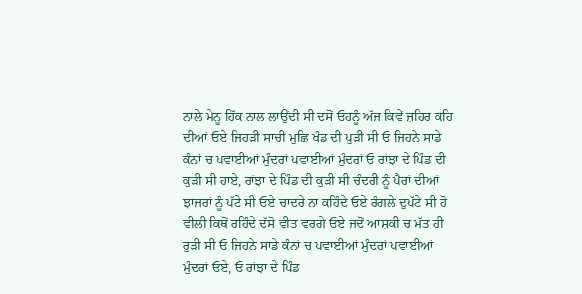ਨਾਲੇ ਮੇਨੂ ਹਿੱਕ ਨਾਲ ਲਾਉਂਦੀ ਸੀ ਦਸੋਂ ਓਹਨੂੰ ਅੱਜ ਕਿਵੇਂ ਜ਼ਹਿਰ ਕਹਿ ਦੀਆਂ ਓਏ ਜਿਹੜੀ ਸਾਚੀ ਮੁਛਿ ਖੰਡ ਦੀ ਪੁੜੀ ਸੀ ਓ ਜਿਹਨੇ ਸਾਡੇ ਕੰਨਾਂ ਚ ਪਵਾਈਆਂ ਮੁੰਦਰਾਂ ਪਵਾਈਆਂ ਮੁੰਦਰਾਂ ਓ ਰਾਂਝਾ ਦੇ ਪਿੰਡ ਦੀ ਕੁੜੀ ਸੀ ਹਾਏ, ਰਾਂਝਾ ਦੇ ਪਿੰਡ ਦੀ ਕੁੜੀ ਸੀ ਚੰਦਰੀ ਨੂੰ ਪੈਰਾਂ ਦੀਆਂ ਝਾਜਰਾਂ ਨੂੰ ਪੱਟੇ ਸੀ ਓਏ ਚਾਦਰੇ ਨਾ ਕਹਿੰਦੇ ਓਏ ਰੰਗਲੇ ਦੁਪੱਟੇ ਸੀ ਹੋ ਵੀਲੀ ਕਿਥੋਂ ਰਹਿੰਦੇ ਦੱਸੋ ਵੀਤ ਵਰਗੇ ਓਏ ਜਦੋਂ ਆਸ਼ਕੀ ਚ ਮੱਤ ਹੀ ਰੁੜੀ ਸੀ ਓ ਜਿਹਨੇ ਸਾਡੇ ਕੰਨਾਂ ਚ ਪਵਾਈਆਂ ਮੁੰਦਰਾਂ ਪਵਾਈਆਂ ਮੁੰਦਰਾਂ ਓਏ, ਓ ਰਾਂਝਾ ਦੇ ਪਿੰਡ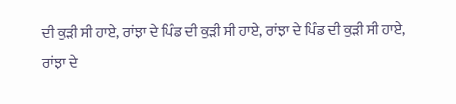ਦੀ ਕੁੜੀ ਸੀ ਹਾਏ, ਰਾਂਝਾ ਦੇ ਪਿੰਡ ਦੀ ਕੁੜੀ ਸੀ ਹਾਏ, ਰਾਂਝਾ ਦੇ ਪਿੰਡ ਦੀ ਕੁੜੀ ਸੀ ਹਾਏ, ਰਾਂਝਾ ਦੇ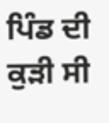ਪਿੰਡ ਦੀ ਕੁੜੀ ਸੀ